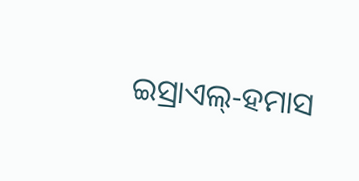ଇସ୍ରାଏଲ୍‌‌-ହମାସ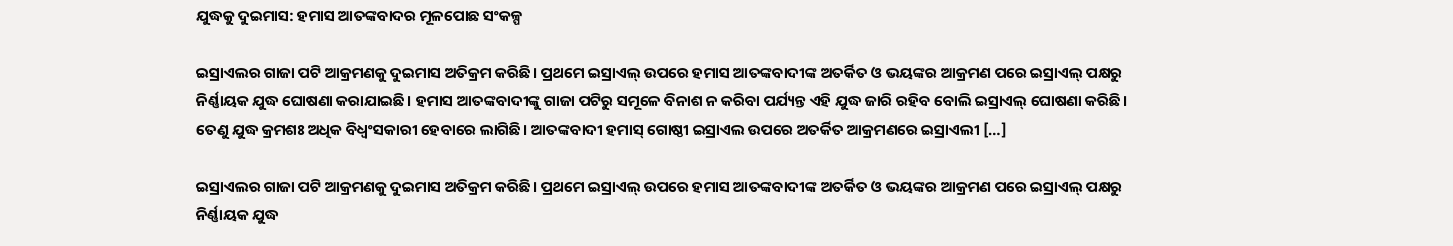ଯୁଦ୍ଧକୁ ଦୁଇମାସ: ହମାସ ଆତଙ୍କବାଦର ମୂଳପୋଛ ସଂକଳ୍ପ

ଇସ୍ରାଏଲର ଗାଜା ପଟି ଆକ୍ରମଣକୁ ଦୁଇମାସ ଅତିକ୍ରମ କରିଛି। ପ୍ରଥମେ ଇସ୍ରାଏଲ୍‌‌ ଉପରେ ହମାସ ଆତଙ୍କବାଦୀଙ୍କ ଅତର୍କିତ ଓ ଭୟଙ୍କର ଆକ୍ରମଣ ପରେ ଇସ୍ରାଏଲ୍‌‌ ପକ୍ଷରୁ ନିର୍ଣ୍ଣାୟକ ଯୁଦ୍ଧ ଘୋଷଣା କରାଯାଇଛି। ହମାସ ଆତଙ୍କବାଦୀଙ୍କୁ ଗାଜା ପଟିରୁ ସମୂଳେ ବିନାଶ ନ କରିବା ପର୍ଯ୍ୟନ୍ତ ଏହି ଯୁଦ୍ଧ ଜାରି ରହିବ ବୋଲି ଇସ୍ରାଏଲ୍‌‌ ଘୋଷଣା କରିଛି। ତେଣୁ ଯୁଦ୍ଧ କ୍ରମଶଃ ଅଧିକ ବିଧ୍ୱଂସକାରୀ ହେବାରେ ଲାଗିଛି। ଆତଙ୍କବାଦୀ ହମାସ୍‌‌ ଗୋଷ୍ଠୀ ଇସ୍ରାଏଲ ଉପରେ ଅତର୍କିତ ଆକ୍ରମଣରେ ଇସ୍ରାଏଲୀ […]

ଇସ୍ରାଏଲର ଗାଜା ପଟି ଆକ୍ରମଣକୁ ଦୁଇମାସ ଅତିକ୍ରମ କରିଛି। ପ୍ରଥମେ ଇସ୍ରାଏଲ୍‌‌ ଉପରେ ହମାସ ଆତଙ୍କବାଦୀଙ୍କ ଅତର୍କିତ ଓ ଭୟଙ୍କର ଆକ୍ରମଣ ପରେ ଇସ୍ରାଏଲ୍‌‌ ପକ୍ଷରୁ ନିର୍ଣ୍ଣାୟକ ଯୁଦ୍ଧ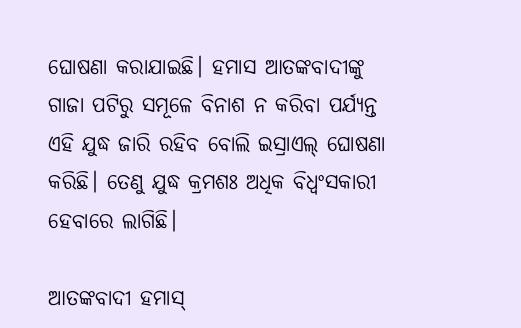ଘୋଷଣା କରାଯାଇଛି। ହମାସ ଆତଙ୍କବାଦୀଙ୍କୁ ଗାଜା ପଟିରୁ ସମୂଳେ ବିନାଶ ନ କରିବା ପର୍ଯ୍ୟନ୍ତ ଏହି ଯୁଦ୍ଧ ଜାରି ରହିବ ବୋଲି ଇସ୍ରାଏଲ୍‌‌ ଘୋଷଣା କରିଛି। ତେଣୁ ଯୁଦ୍ଧ କ୍ରମଶଃ ଅଧିକ ବିଧ୍ୱଂସକାରୀ ହେବାରେ ଲାଗିଛି।

ଆତଙ୍କବାଦୀ ହମାସ୍‌‌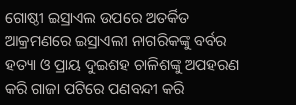ଗୋଷ୍ଠୀ ଇସ୍ରାଏଲ ଉପରେ ଅତର୍କିତ ଆକ୍ରମଣରେ ଇସ୍ରାଏଲୀ ନାଗରିକଙ୍କୁ ବର୍ବର ହତ୍ୟା ଓ ପ୍ରାୟ ଦୁଇଶହ ଚାଳିଶଙ୍କୁ ଅପହରଣ କରି ଗାଜା ପଟିରେ ପଣବନ୍ଦୀ କରି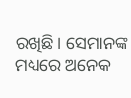ରଖିଛି। ସେମାନଙ୍କ ମଧ୍ୟରେ ଅନେକ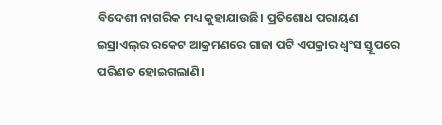ବିଦେଶୀ ନାଗରିକ ମଧ୍ୟ କୁହାଯାଉଛି। ପ୍ରତିଶୋଧ ପରାୟଣ ଇସ୍ରାଏଲ୍‌‌ର ରକେଟ ଆକ୍ରମଣରେ ଗାଜା ପଟି ଏପକ୍ରାର ଧ୍ୱଂସ ସ୍ତୂପରେ ପରିଣତ ହୋଇଗଲାଣି।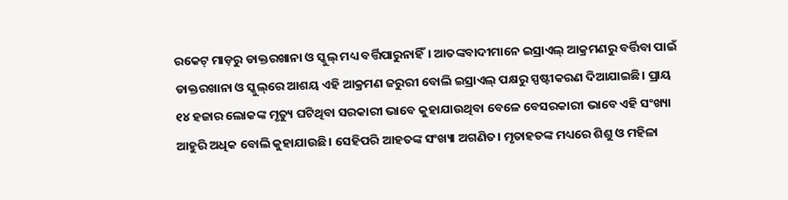ରକେଟ୍‌‌ ମାଡ଼ରୁ ଡାକ୍ତରଖାନା ଓ ସ୍କୁଲ୍‌‌ ମଧ୍ୟ ବର୍ତ୍ତିପାରୁନାହିଁ। ଆତଙ୍କବାଦୀମାନେ ଇସ୍ରାଏଲ୍‌‌ ଆକ୍ରମଣରୁ ବର୍ତ୍ତିବା ପାଇଁ ଡାକ୍ତରଖାନା ଓ ସ୍କୁଲ୍‌‌ରେ ଆଶୟ ଏହି ଆକ୍ରମଣ ଜରୁରୀ ବୋଲି ଇସ୍ରାଏଲ୍‌‌ ପକ୍ଷରୁ ସ୍ପଷ୍ଟୀକରଣ ଦିଆଯାଇଛି। ପ୍ରାୟ ୧୪ ହଜାର ଲୋକଙ୍କ ମୃତ୍ୟୁ ଘଟିଥିବା ସରକାରୀ ଭାବେ କୁହାଯାଉଥିବା ବେଳେ ବେସରକାରୀ ଭାବେ ଏହି ସଂଖ୍ୟା ଆହୁରି ଅଧିକ ବୋଲି କୁହାଯାଉଛି। ସେହିପରି ଆହତଙ୍କ ସଂଖ୍ୟା ଅଗଣିତ। ମୃତାହତଙ୍କ ମଧ୍ୟରେ ଶିଶୁ ଓ ମହିଳା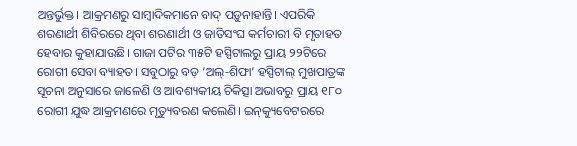ଅନ୍ତର୍ଭୁକ୍ତ। ଆକ୍ରମଣରୁ ସାମ୍ୱାଦିକମାନେ ବାଦ୍‌‌ ପଡ଼ୁନାହାନ୍ତି। ଏପରିକି ଶରଣାର୍ଥୀ ଶିବିରରେ ଥିବା ଶରଣାର୍ଥୀ ଓ ଜାତିସଂଘ କର୍ମଚାରୀ ବି ମୃତାହତ ହେବାର କୁହାଯାଉଛି। ଗାଜା ପଟିର ୩୫ଟି ହସ୍ପିଟାଲରୁ ପ୍ରାୟ ୨୨ଟିରେ ରୋଗୀ ସେବା ବ୍ୟାହତ। ସବୁଠାରୁ ବଡ଼ ‘ଅଲ୍‌‌-ଶିଫା’ ହସ୍ପିଟାଲ୍‌‌ ମୁଖପାତ୍ରଙ୍କ ସୂଚନା ଅନୁସାରେ ଜାଳେଣି ଓ ଆବଶ୍ୟକୀୟ ଚିକିତ୍ସା ଅଭାବରୁ ପ୍ରାୟ ୧୮୦ ରୋଗୀ ଯୁଦ୍ଧ ଆକ୍ରମଣରେ ମୃତ୍ୟୁବରଣ କଲେଣି। ଇନ୍‌‌କ୍ୟୁବେଟରରେ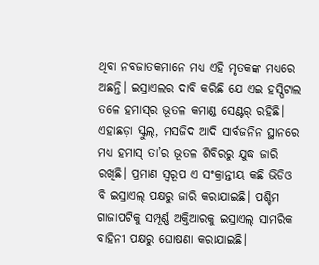ଥିବା ନବଜାତକମାନେ ମଧ୍ୟ ଏହି ମୃତକଙ୍କ ମଧ୍ୟରେ ଅଛନ୍ତି। ଇସ୍ରାଏଲର ଦାବି କରିଛି ଯେ ଏଇ ହସ୍ପିଟାଲ ତଳେ ହମାସ୍‌‌ର ଭୂତଳ କମାଣ୍ଡ ସେଣ୍ଟର୍‌‌ ରହିଛି। ଏହାଛଡ଼ା ସ୍କୁଲ୍‌‌, ମସଜିଦ ଆଦି ସାର୍ବଜନିନ ସ୍ଥାନରେ ମଧ୍ୟ ହମାସ୍‌‌ ତା’ର ଭୂତଳ ଶିବିରରୁ ଯୁଦ୍ଧ ଜାରି ରଖିଛି। ପ୍ରମାଣ ସ୍ୱରୂପ ଏ ସଂକ୍ରାନ୍ତୀୟ କଛି ଭିଡିଓ ବି ଇସ୍ରାଏଲ୍‌‌ ପକ୍ଷରୁ ଜାରି କରାଯାଇଛି। ପଶ୍ଚିମ ଗାଜାପଟିକୁ ସମ୍ପୂର୍ଣ୍ଣ ଅକ୍ତିଆରକୁ ଇସ୍ରାଏଲ୍‌‌ ସାମରିକ ବାହିନୀ ପକ୍ଷରୁ ଘୋଷଣା କରାଯାଇଛି।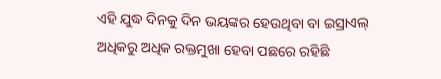ଏହି ଯୁଦ୍ଧ ଦିନକୁ ଦିନ ଭୟଙ୍କର ହେଉଥିବା ବା ଇସ୍ରାଏଲ୍‌‌ ଅଧିକରୁ ଅଧିକ ରକ୍ତମୁଖା ହେବା ପଛରେ ରହିଛି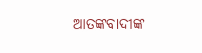ଆତଙ୍କବାଦୀଙ୍କ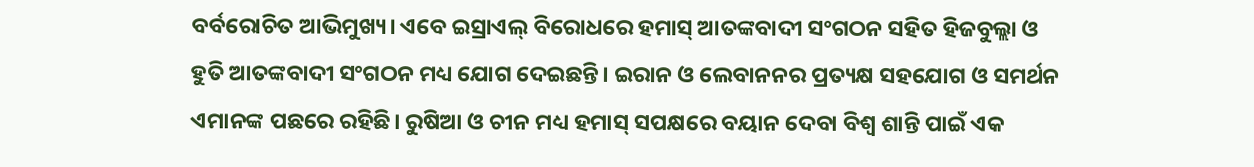ବର୍ବରୋଚିତ ଆଭିମୁଖ୍ୟ। ଏବେ ଇସ୍ରାଏଲ୍‌‌ ବିରୋଧରେ ହମାସ୍‌‌ ଆତଙ୍କବାଦୀ ସଂଗଠନ ସହିତ ହିଜବୁଲ୍ଲା ଓ ହୁତି ଆତଙ୍କବାଦୀ ସଂଗଠନ ମଧ୍ୟ ଯୋଗ ଦେଇଛନ୍ତି। ଇରାନ ଓ ଲେବାନନର ପ୍ରତ୍ୟକ୍ଷ ସହଯୋଗ ଓ ସମର୍ଥନ ଏମାନଙ୍କ ପଛରେ ରହିଛି। ରୁଷିଆ ଓ ଚୀନ ମଧ୍ୟ ହମାସ୍‌‌ ସପକ୍ଷରେ ବୟାନ ଦେବା ବିଶ୍ୱ ଶାନ୍ତି ପାଇଁ ଏକ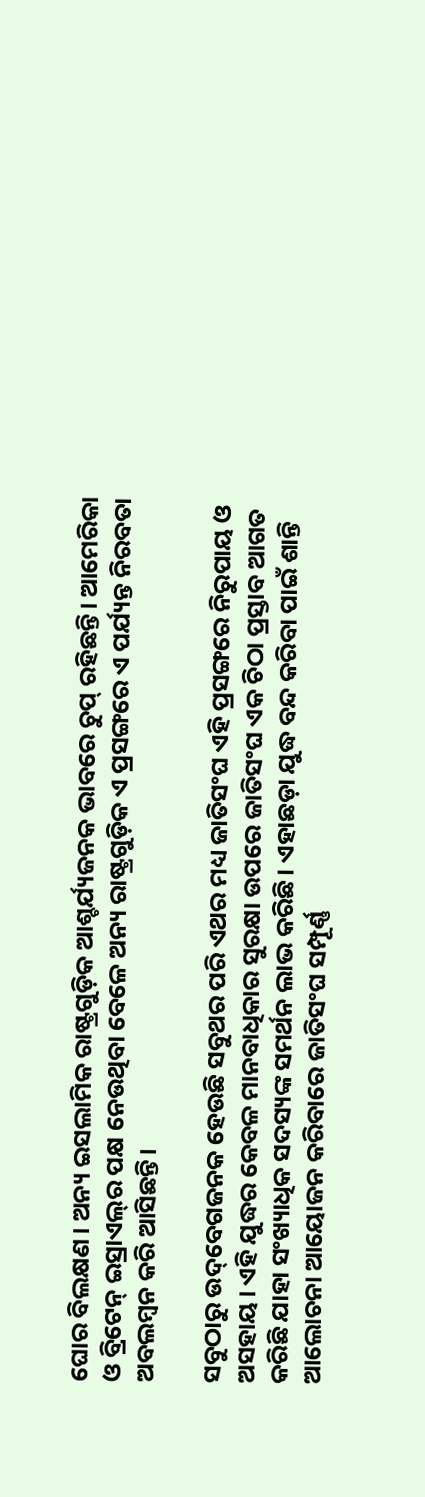ଘୋର ବିଲକ୍ଷଣ। ଅନ୍ୟ ଇସଲାମିକ ରାଷ୍ଟ୍ରଗୁଡ଼ିକ ଆଶ୍ଚର୍ଯ୍ୟଜନକ ଭାବରେ ଚୁପ୍‌‌ ରହିଛନ୍ତି। ଆମେରିକା ଓ ବ୍ରିଟେନ୍‌‌ ଇସ୍ରାଏଲ୍‌‌ର ପକ୍ଷ ନେଉଥିବା ବେଳେ ଅନ୍ୟ ରାଷ୍ଟ୍ରଗୁଡ଼ିକ ଏ ପ୍ରସଙ୍ଗରେ ଏ ପର୍ଯ୍ୟନ୍ତ ନିରବତା ଅବଲମ୍ବନ କରି ଆସିଛନ୍ତି।

ସବୁଠାରୁ ଉଦ୍‌‌ବେଗଜନକ ହେଉଛି ସବୁଥର ପରି ଏଥର ମଧ୍ୟ ଜାତିସଂଘ ଏହି ପ୍ରସଙ୍ଗରେ ନିରୁପାୟ ଓ ଅସହାୟ। ଏହି ଯୁଦ୍ଧର କେବଳ ମାନବାଧିକାର ସୁରକ୍ଷା ଉପରେ ଜାତିସଂଘ ଏକ ଚିଠା ପ୍ରସ୍ତାବ ଆଗତ କରିଛି ଯାହା ସଂଖ୍ୟାଧିକ ସଦସ୍ୟଙ୍କ ସମର୍ଥନ ଲାଭ କରିଛି। ଏହାଛଡ଼ା ଯୁଦ୍ଧ ବନ୍ଦ କରିବା ପାଇଁ ଶାନ୍ତି ଆଲୋଚନା ଆୟୋଜନ କରିବାରେ ଜାତିସଂଘ ସମ୍ପୂର୍ଣ୍ଣ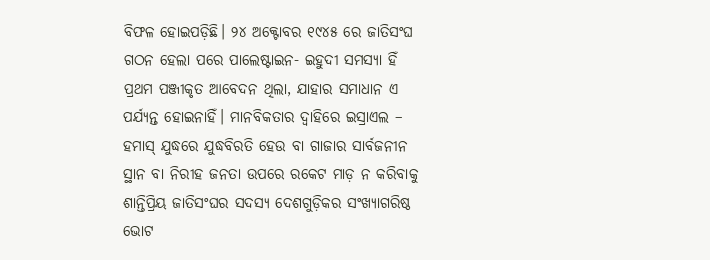ବିଫଳ ହୋଇପଡ଼ିଛି। ୨୪ ଅକ୍ଟୋବର ୧୯୪୫ ରେ ଜାତିସଂଘ ଗଠନ ହେଲା ପରେ ପାଲେଷ୍ଟାଇନ- ଇହୁଦୀ ସମସ୍ୟା ହିଁ ପ୍ରଥମ ପଞ୍ଜୀକୃତ ଆବେଦନ ଥିଲା, ଯାହାର ସମାଧାନ ଏ ପର୍ଯ୍ୟନ୍ତ ହୋଇନାହିଁ। ମାନବିକତାର ଦ୍ୱାହିରେ ଇସ୍ରାଏଲ – ହମାସ୍‌‌ ଯୁଦ୍ଧରେ ଯୁଦ୍ଧବିରତି ହେଉ ବା ଗାଜାର ସାର୍ବଜନୀନ ସ୍ଥାନ ବା ନିରୀହ ଜନତା ଉପରେ ରକେଟ ମାଡ଼ ନ କରିବାକୁ ଶାନ୍ତିପ୍ରିୟ ଜାତିସଂଘର ସଦସ୍ୟ ଦେଶଗୁଡ଼ିକର ସଂଖ୍ୟାଗରିଷ୍ଠ ଭୋଟ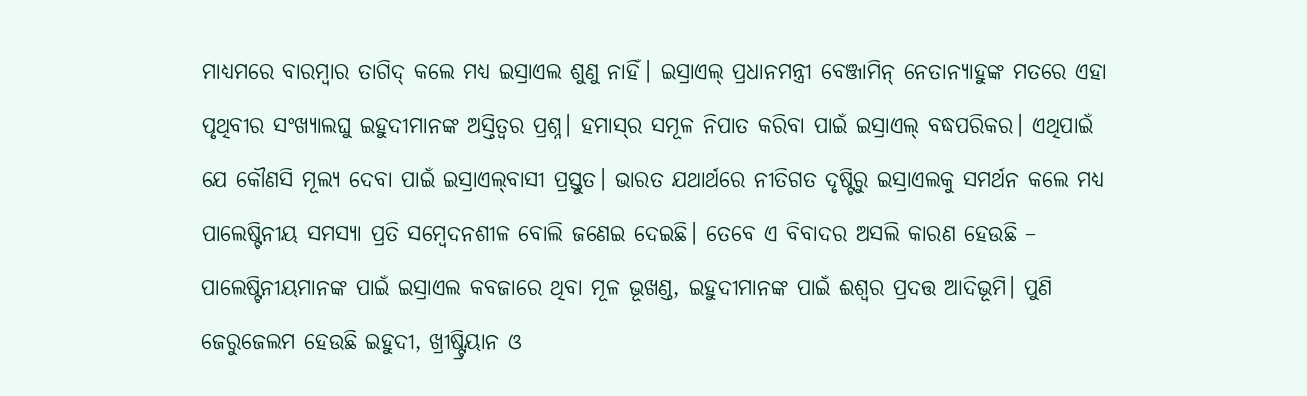ମାଧ୍ୟମରେ ବାରମ୍ୱାର ତାଗିଦ୍‌‌ କଲେ ମଧ୍ୟ ଇସ୍ରାଏଲ ଶୁଣୁ ନାହିଁ। ଇସ୍ରାଏଲ୍‌‌ ପ୍ରଧାନମନ୍ତ୍ରୀ ବେଞ୍ଜାମିନ୍‌‌ ନେତାନ୍ୟାହୁଙ୍କ ମତରେ ଏହା ପୃଥିବୀର ସଂଖ୍ୟାଲଘୁ ଇହୁଦୀମାନଙ୍କ ଅସ୍ତିତ୍ୱର ପ୍ରଶ୍ନ। ହମାସ୍‌‌ର ସମୂଳ ନିପାତ କରିବା ପାଇଁ ଇସ୍ରାଏଲ୍‌‌ ବଦ୍ଧପରିକର। ଏଥିପାଇଁ ଯେ କୌଣସି ମୂଲ୍ୟ ଦେବା ପାଇଁ ଇସ୍ରାଏଲ୍‌‌ବାସୀ ପ୍ରସ୍ତୁତ। ଭାରତ ଯଥାର୍ଥରେ ନୀତିଗତ ଦୃଷ୍ଟିରୁ ଇସ୍ରାଏଲକୁ ସମର୍ଥନ କଲେ ମଧ୍ୟ ପାଲେଷ୍ଟିନୀୟ ସମସ୍ୟା ପ୍ରତି ସମ୍ୱେଦନଶୀଳ ବୋଲି ଜଣେଇ ଦେଇଛି। ତେବେ ଏ ବିବାଦର ଅସଲି କାରଣ ହେଉଛି – ପାଲେଷ୍ଟିନୀୟମାନଙ୍କ ପାଇଁ ଇସ୍ରାଏଲ କବଜାରେ ଥିବା ମୂଳ ଭୂଖଣ୍ଡ, ଇହୁଦୀମାନଙ୍କ ପାଇଁ ଈଶ୍ୱର ପ୍ରଦତ୍ତ ଆଦିଭୂମି। ପୁଣି ଜେରୁଜେଲମ ହେଉଛି ଇହୁଦୀ, ଖ୍ରୀଷ୍ଟ୍ରିୟାନ ଓ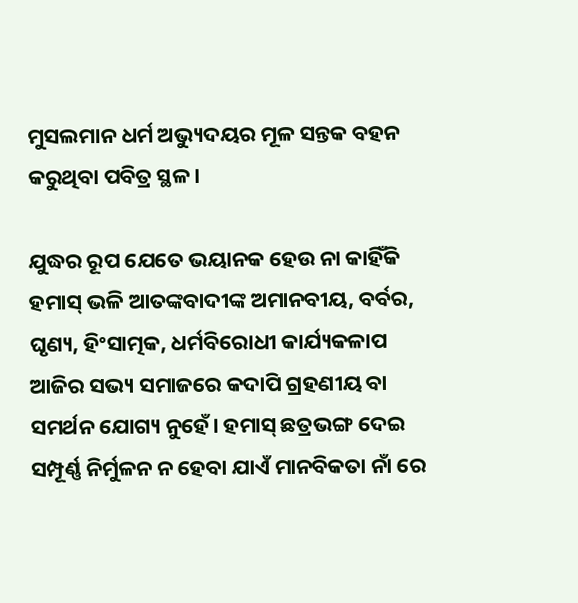ମୁସଲମାନ ଧର୍ମ ଅଭ୍ୟୁଦୟର ମୂଳ ସନ୍ତକ ବହନ କରୁଥିବା ପବିତ୍ର ସ୍ଥଳ।

ଯୁଦ୍ଧର ରୂପ ଯେତେ ଭୟାନକ ହେଉ ନା କାହିଁକି ହମାସ୍‌‌ ଭଳି ଆତଙ୍କବାଦୀଙ୍କ ଅମାନବୀୟ, ବର୍ବର, ଘୃଣ୍ୟ, ହିଂସାତ୍ମକ, ଧର୍ମବିରୋଧୀ କାର୍ଯ୍ୟକଳାପ ଆଜିର ସଭ୍ୟ ସମାଜରେ କଦାପି ଗ୍ରହଣୀୟ ବା ସମର୍ଥନ ଯୋଗ୍ୟ ନୁହେଁ। ହମାସ୍‌‌ ଛତ୍ରଭଙ୍ଗ ଦେଇ ସମ୍ପୂର୍ଣ୍ଣ ନିର୍ମୁଳନ ନ ହେବା ଯାଏଁ ମାନବିକତା ନାଁ ରେ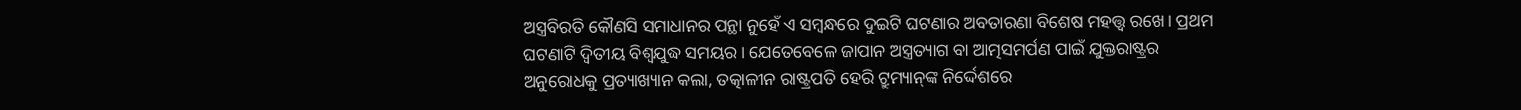ଅସ୍ତ୍ରବିରତି କୌଣସି ସମାଧାନର ପନ୍ଥା ନୁହେଁ ଏ ସମ୍ୱନ୍ଧରେ ଦୁଇଟି ଘଟଣାର ଅବତାରଣା ବିଶେଷ ମହତ୍ତ୍ୱ ରଖେ। ପ୍ରଥମ ଘଟଣାଟି ଦ୍ୱିତୀୟ ବିଶ୍ୱଯୁଦ୍ଧ ସମୟର। ଯେତେବେଳେ ଜାପାନ ଅସ୍ତ୍ରତ୍ୟାଗ ବା ଆତ୍ମସମର୍ପଣ ପାଇଁ ଯୁକ୍ତରାଷ୍ଟ୍ରର ଅନୁରୋଧକୁ ପ୍ରତ୍ୟାଖ୍ୟାନ କଲା, ତତ୍କାଳୀନ ରାଷ୍ଟ୍ରପତି ହେରି ଟ୍ରୁମ୍ୟାନ୍‌‌ଙ୍କ ନିର୍ଦ୍ଦେଶରେ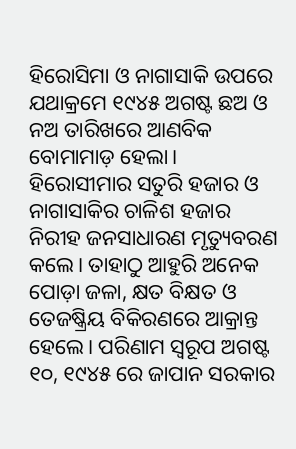ହିରୋସିମା ଓ ନାଗାସାକି ଉପରେ ଯଥାକ୍ରମେ ୧୯୪୫ ଅଗଷ୍ଟ ଛଅ ଓ ନଅ ତାରିଖରେ ଆଣବିକ ବୋମାମାଡ଼ ହେଲା। ହିରୋସୀମାର ସତୁରି ହଜାର ଓ ନାଗାସାକିର ଚାଳିଶ ହଜାର ନିରୀହ ଜନସାଧାରଣ ମୃତ୍ୟୁବରଣ କଲେ। ତାହାଠୁ ଆହୁରି ଅନେକ ପୋଡ଼ା ଜଳା, କ୍ଷତ ବିକ୍ଷତ ଓ ତେଜଷ୍କ୍ରିୟ ବିକିରଣରେ ଆକ୍ରାନ୍ତ ହେଲେ। ପରିଣାମ ସ୍ୱରୂପ ଅଗଷ୍ଟ ୧୦, ୧୯୪୫ ରେ ଜାପାନ ସରକାର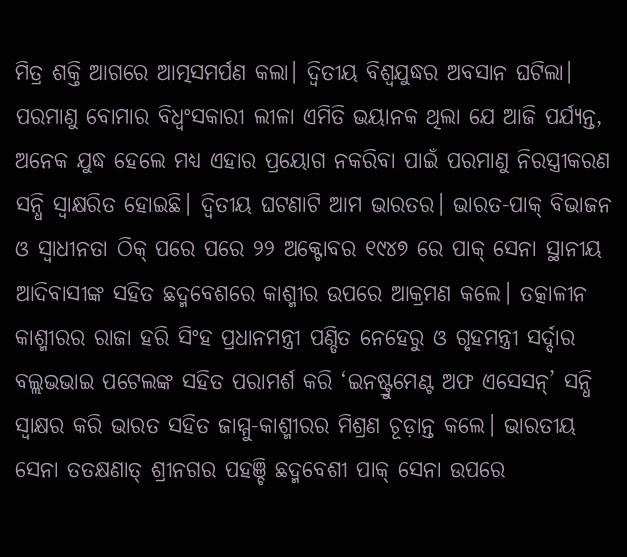ମିତ୍ର ଶକ୍ତି ଆଗରେ ଆତ୍ମସମର୍ପଣ କଲା। ଦ୍ୱିତୀୟ ବିଶ୍ୱଯୁଦ୍ଧର ଅବସାନ ଘଟିଲା। ପରମାଣୁ ବୋମାର ବିଧ୍ୱଂସକାରୀ ଲୀଳା ଏମିତି ଭୟାନକ ଥିଲା ଯେ ଆଜି ପର୍ଯ୍ୟନ୍ତ, ଅନେକ ଯୁଦ୍ଧ ହେଲେ ମଧ୍ୟ ଏହାର ପ୍ରୟୋଗ ନକରିବା ପାଇଁ ପରମାଣୁ ନିରସ୍ତ୍ରୀକରଣ ସନ୍ଧି ସ୍ୱାକ୍ଷରିତ ହୋଇଛି। ଦ୍ୱିତୀୟ ଘଟଣାଟି ଆମ ଭାରତର। ଭାରତ-ପାକ୍‌‌ ବିଭାଜନ ଓ ସ୍ୱାଧୀନତା ଠିକ୍‌‌ ପରେ ପରେ ୨୨ ଅକ୍ଟୋବର ୧୯୪୭ ରେ ପାକ୍‌‌ ସେନା ସ୍ଥାନୀୟ ଆଦିବାସୀଙ୍କ ସହିତ ଛଦ୍ମବେଶରେ କାଶ୍ମୀର ଉପରେ ଆକ୍ରମଣ କଲେ। ତତ୍କାଳୀନ କାଶ୍ମୀରର ରାଜା ହରି ସିଂହ ପ୍ରଧାନମନ୍ତ୍ରୀ ପଣ୍ଡିତ ନେହେରୁ ଓ ଗୃହମନ୍ତ୍ରୀ ସର୍ଦ୍ଦାର ବଲ୍ଲଭଭାଇ ପଟେଲଙ୍କ ସହିତ ପରାମର୍ଶ କରି ‘ଇନଷ୍ଟ୍ରୁମେଣ୍ଟ ଅଫ ଏସେସନ୍‌‌’ ସନ୍ଧି ସ୍ୱାକ୍ଷର କରି ଭାରତ ସହିତ ଜାମ୍ମୁ-କାଶ୍ମୀରର ମିଶ୍ରଣ ଚୂଡ଼ାନ୍ତ କଲେ। ଭାରତୀୟ ସେନା ତତକ୍ଷଣାତ୍‌‌ ଶ୍ରୀନଗର ପହଞ୍ଚି ଛଦ୍ମବେଶୀ ପାକ୍‌‌ ସେନା ଉପରେ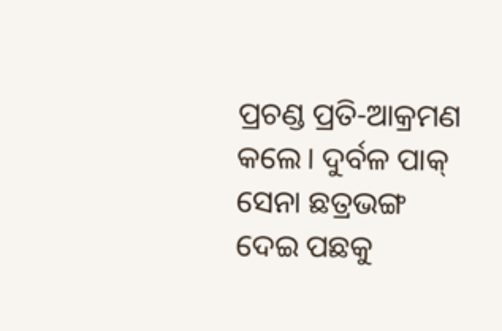ପ୍ରଚଣ୍ଡ ପ୍ରତି-ଆକ୍ରମଣ କଲେ। ଦୁର୍ବଳ ପାକ୍‌‌ ସେନା ଛତ୍ରଭଙ୍ଗ ଦେଇ ପଛକୁ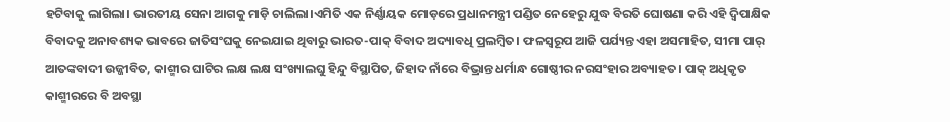ହଟିବାକୁ ଲାଗିଲା। ଭାରତୀୟ ସେନା ଆଗକୁ ମାଡ଼ି ଚାଲିଲା।ଏମିତି ଏକ ନିର୍ଣ୍ଣାୟକ ମୋଡ଼ରେ ପ୍ରଧାନମନ୍ତ୍ରୀ ପଣ୍ଡିତ ନେହେରୁ ଯୁଦ୍ଧ ବିରତି ଘୋଷଣା କରି ଏହି ଦ୍ୱିପାକ୍ଷିକ ବିବାଦକୁ ଅନାବଶ୍ୟକ ଭାବରେ ଜାତିସଂଘକୁ ନେଇଯାଇ ଥିବାରୁ ଭାରତ-ପାକ୍‌‌ ବିବାଦ ଅଦ୍ୟାବଧି ପ୍ରଲମ୍ୱିତ। ଫଳସ୍ୱରୂପ ଆଜି ପର୍ଯ୍ୟନ୍ତ ଏହା ଅସମାହିତ, ସୀମା ପାର୍‌‌ ଆତଙ୍କବାଦୀ ଉଜ୍ଜୀବିତ, କାଶ୍ମୀର ଘାଟିର ଲକ୍ଷ ଲକ୍ଷ ସଂଖ୍ୟାଲଘୁ ହିନ୍ଦୁ ବିସ୍ଥାପିତ, ଜିହାଦ ନାଁରେ ବିଭ୍ରାନ୍ତ ଧର୍ମାନ୍ଧ ଗୋଷ୍ଠୀର ନରସଂହାର ଅବ୍ୟାହତ। ପାକ୍‌‌ ଅଧିକୃତ କାଶ୍ମୀରରେ ବି ଅବସ୍ଥା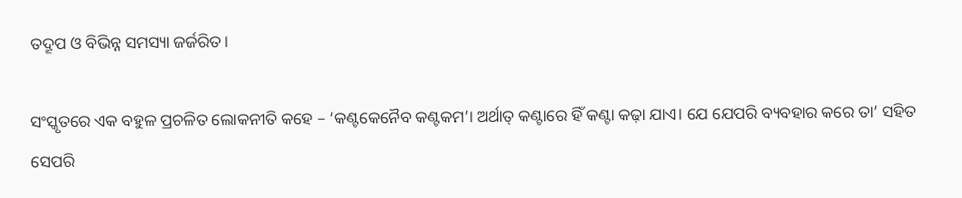ତଦ୍ରୂପ ଓ ବିଭିନ୍ନ ସମସ୍ୟା ଜର୍ଜରିତ।

ସଂସ୍କୃତରେ ଏକ ବହୁଳ ପ୍ରଚଳିତ ଲୋକନୀତି କହେ – ‘କଣ୍ଟକେନୈବ କଣ୍ଟକମ’। ଅର୍ଥାତ୍‌‌ କଣ୍ଟାରେ ହିଁ କଣ୍ଟା କଢ଼ା ଯାଏ। ଯେ ଯେପରି ବ୍ୟବହାର କରେ ତା’ ସହିତ ସେପରି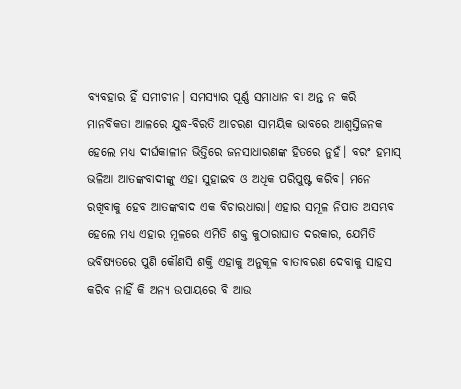ବ୍ୟବହାର ହିଁ ସମୀଚୀନ। ସମସ୍ୟାର ପୂର୍ଣ୍ଣ ସମାଧାନ ବା ଅନ୍ତ ନ କରି ମାନବିକତା ଆଳରେ ଯୁଦ୍ଧ-ବିରତି ଆଚରଣ ସାମୟିକ ଭାବରେ ଆଶ୍ୱସ୍ତିଜନକ ହେଲେ ମଧ୍ୟ ଦୀର୍ଘକାଳୀନ ଭିତ୍ତିରେ ଜନସାଧାରଣଙ୍କ ହିତରେ ନୁହଁ। ବରଂ ହମାସ୍‌‌ ଭଳିଆ ଆତଙ୍କବାଦୀଙ୍କୁ ଏହା ସୁହାଇବ ଓ ଅଧିକ ପରିପୁଷ୍ଟ କରିବ। ମନେ ରଖିବାକୁ ହେବ ଆତଙ୍କବାଦ ଏକ ବିଚାରଧାରା। ଏହାର ସମୂଳ ନିପାତ ଅସମ୍ଭବ ହେଲେ ମଧ୍ୟ ଏହାର ମୂଳରେ ଏମିତି ଶକ୍ତ କୁଠାରାଘାତ ଦରକାର, ଯେମିତି ଭବିଷ୍ୟତରେ ପୁଣି କୌଣସି ଶକ୍ତି ଏହାକୁ ଅନୁକୂଳ ବାତାବରଣ ଦେବାକୁ ସାହସ କରିବ ନାହିଁ କି ଅନ୍ୟ ଉପାୟରେ ବି ଆଉ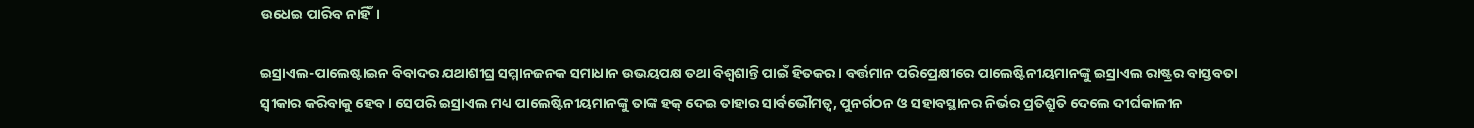ଉଧେଇ ପାରିବ ନାହିଁ।

ଇସ୍ରାଏଲ-ପାଲେଷ୍ଟାଇନ ବିବାଦର ଯଥାଶୀଘ୍ର ସମ୍ମାନଜନକ ସମାଧାନ ଉଭୟପକ୍ଷ ତଥା ବିଶ୍ୱଶାନ୍ତି ପାଇଁ ହିତକର। ବର୍ତ୍ତମାନ ପରିପ୍ରେକ୍ଷୀରେ ପାଲେଷ୍ଟିନୀୟମାନଙ୍କୁ ଇସ୍ରାଏଲ ରାଷ୍ଟ୍ରର ବାସ୍ତବତା ସ୍ୱୀକାର କରିବାକୁ ହେବ। ସେପରି ଇସ୍ରାଏଲ ମଧ୍ୟ ପାଲେଷ୍ଟିନୀୟମାନଙ୍କୁ ତାଙ୍କ ହକ୍‌‌ ଦେଇ ତାହାର ସାର୍ବଭୌମତ୍ୱ, ପୁନର୍ଗଠନ ଓ ସହାବସ୍ଥାନର ନିର୍ଭର ପ୍ରତିଶ୍ରୁତି ଦେଲେ ଦୀର୍ଘକାଳୀନ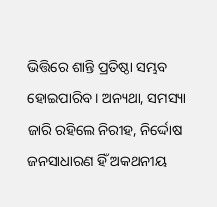ଭିତ୍ତିରେ ଶାନ୍ତି ପ୍ରତିଷ୍ଠା ସମ୍ଭବ ହୋଇପାରିବ। ଅନ୍ୟଥା, ସମସ୍ୟା ଜାରି ରହିଲେ ନିରୀହ, ନିର୍ଦ୍ଦୋଷ ଜନସାଧାରଣ ହିଁ ଅକଥନୀୟ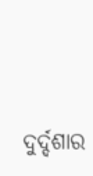ଦୁର୍ଦ୍ଦଶାର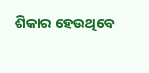ଶିକାର ହେଉଥିବେ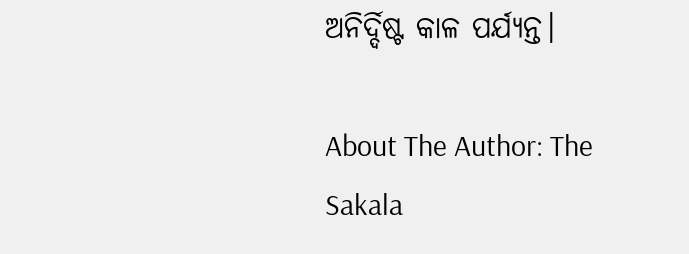ଅନିର୍ଦ୍ଦିଷ୍ଟ କାଳ ପର୍ଯ୍ୟନ୍ତ।

About The Author: The Sakala